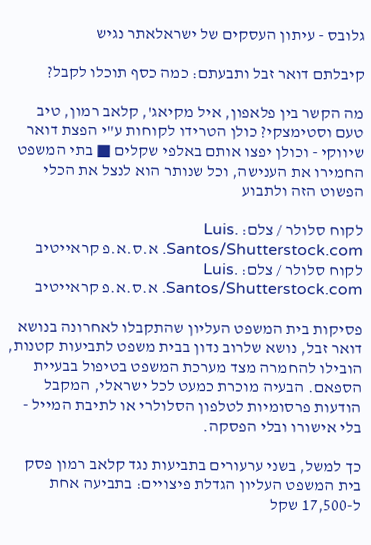גלובס - עיתון העסקים של ישראלאתר נגיש

קיבלתם דואר זבל ותבעתם: כמה כסף תוכלו לקבל?

מה הקשר בין פלאפון, איל מקיאג', קלאב רמון, טיב טעם וסטימצקי? כולן הטרידו לקוחות ע"י הפצת דואר שיווקי - וכולן יפצו אותם באלפי שקלים ■ בתי המשפט החמירו את הענישה, וכל שנותר הוא לנצל את הכלי הפשוט הזה ולתבוע

לקוח סלולר / צלם: .Luis Santos/Shutterstock.com. א.ס.א.פ קראייטיב
לקוח סלולר / צלם: .Luis Santos/Shutterstock.com. א.ס.א.פ קראייטיב

פסיקות בית המשפט העליון שהתקבלו לאחרונה בנושא דואר זבל, נושא שלרוב נדון בבית משפט לתביעות קטנות, הובילו להחמרה מצד מערכת המשפט בטיפול בבעיית הספאם. הבעיה מוכרת כמעט לכל ישראלי, המקבל הודעות פרסומיות לטלפון הסלולרי או לתיבת המייל - בלי אישורו ובלי הפסקה.

כך למשל, בשני ערעורים בתביעות נגד קלאב רמון פסק בית המשפט העליון הגדלת פיצויים: בתביעה אחת ל-17,500 שקל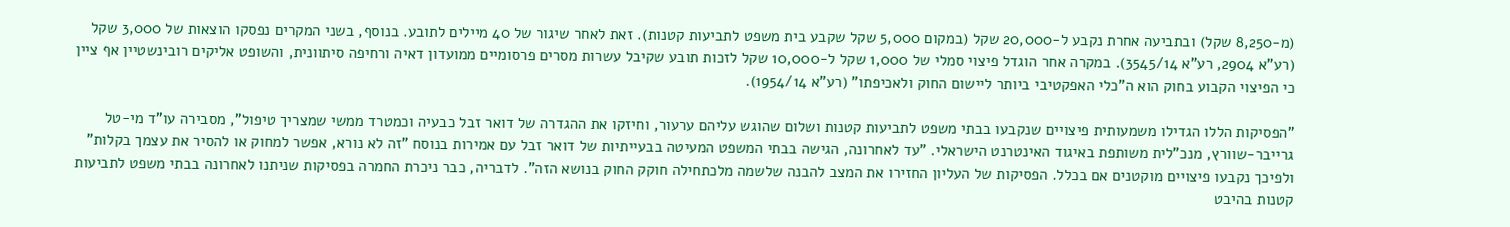(מ-8,250 שקל) ובתביעה אחרת נקבע ל-20,000 שקל (במקום 5,000 שקל שקבע בית משפט לתביעות קטנות). זאת לאחר שיגור של 40 מיילים לתובע. בנוסף, בשני המקרים נפסקו הוצאות של 3,000 שקל (רע"א 2904, רע"א 3545/14). במקרה אחר הוגדל פיצוי סמלי של 1,000 שקל ל-10,000 שקל לזכות תובע שקיבל עשרות מסרים פרסומיים ממועדון דאיה ורחיפה סיתוונית, והשופט אליקים רובינשטיין אף ציין כי הפיצוי הקבוע בחוק הוא ה"כלי האפקטיבי ביותר ליישום החוק ולאכיפתו" (רע"א 1954/14).

"הפסיקות הללו הגדילו משמעותית פיצויים שנקבעו בבתי משפט לתביעות קטנות ושלום שהוגש עליהם ערעור, וחיזקו את ההגדרה של דואר זבל כבעיה וכמטרד ממשי שמצריך טיפול", מסבירה עו"ד מי-טל גרייבר-שוורץ, מנכ"לית משותפת באיגוד האינטרנט הישראלי. "עד לאחרונה, הגישה בבתי המשפט המעיטה בבעייתיות של דואר זבל עם אמירות בנוסח "זה לא נורא, אפשר למחוק או להסיר את עצמך בקלות" ולפיכך נקבעו פיצויים מוקטנים אם בכלל. הפסיקות של העליון החזירו את המצב להבנה שלשמה מלכתחילה חוקק החוק בנושא הזה". לדבריה, כבר ניכרת החמרה בפסיקות שניתנו לאחרונה בבתי משפט לתביעות קטנות בהיבט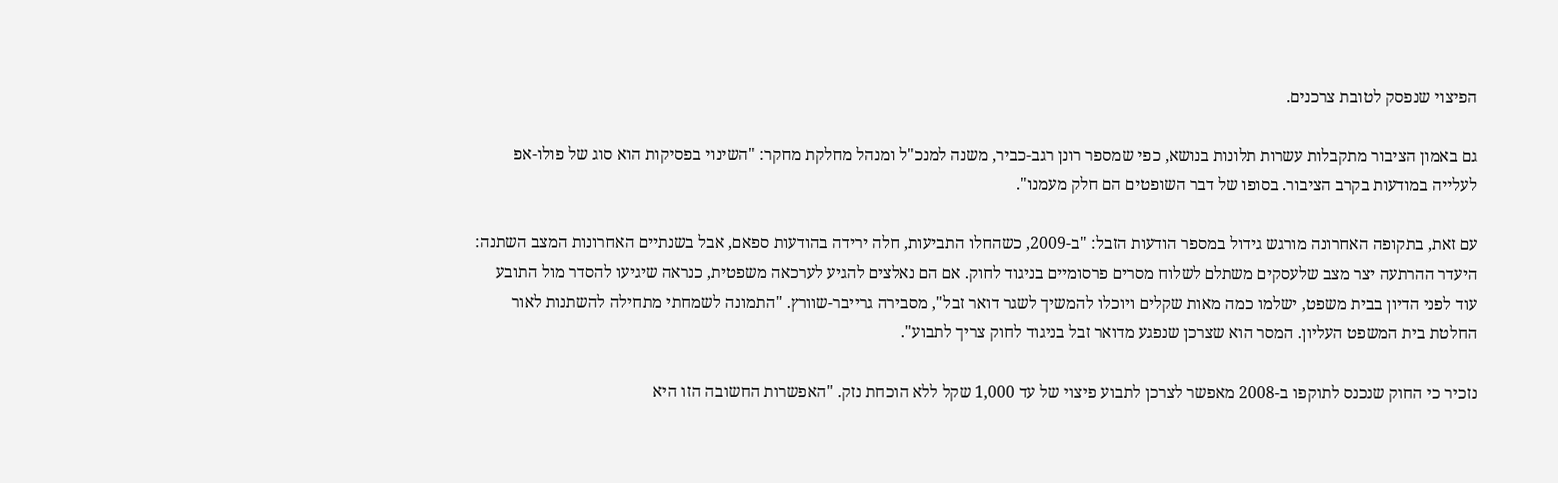הפיצוי שנפסק לטובת צרכנים.

גם באמון הציבור מתקבלות עשרות תלונות בנושא, כפי שמספר רונן רגב-כביר, משנה למנכ"ל ומנהל מחלקת מחקר: "השינוי בפסיקות הוא סוג של פולו-אפ לעלייה במודעות בקרב הציבור. בסופו של דבר השופטים הם חלק מעמנו".

עם זאת, בתקופה האחרונה מורגש גידול במספר הודעות הזבל: "ב-2009, כשהחלו התביעות, חלה ירידה בהודעות ספאם, אבל בשנתיים האחרונות המצב השתנה: היעדר ההרתעה יצר מצב שלעסקים משתלם לשלוח מסרים פרסומיים בניגוד לחוק. אם הם נאלצים להגיע לערכאה משפטית, כנראה שיגיעו להסדר מול התובע עוד לפני הדיון בבית משפט, ישלמו כמה מאות שקלים ויוכלו להמשיך לשגר דואר זבל", מסבירה גרייבר-שוורץ. "התמונה לשמחתי מתחילה להשתנות לאור החלטת בית המשפט העליון. המסר הוא שצרכן שנפגע מדואר זבל בניגוד לחוק צריך לתבוע".

נזכיר כי החוק שנכנס לתוקפו ב-2008 מאפשר לצרכן לתבוע פיצוי של עד 1,000 שקל ללא הוכחת נזק. "האפשרות החשובה הזו היא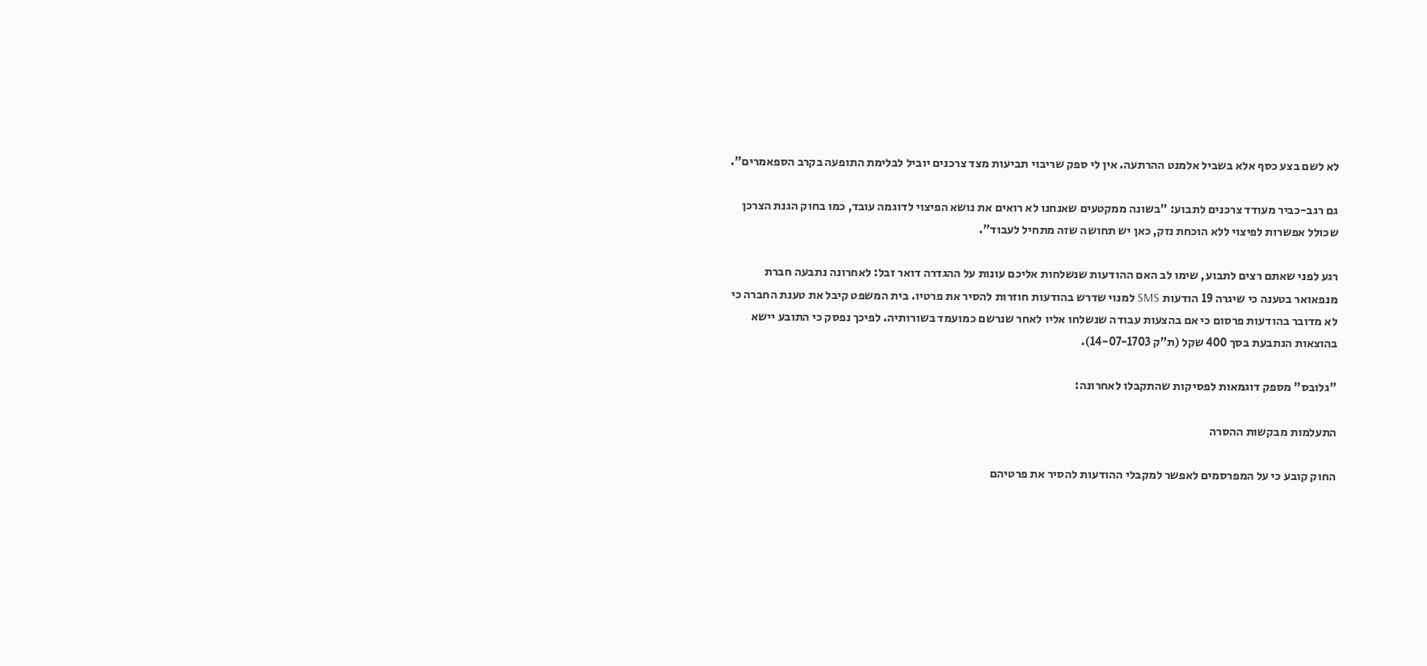לא לשם בצע כסף אלא בשביל אלמנט ההרתעה. אין לי ספק שריבוי תביעות מצד צרכנים יוביל לבלימת התופעה בקרב הספאמרים".

גם רגב-כביר מעודד צרכנים לתבוע: "בשונה ממקטעים שאנחנו לא רואים את נושא הפיצוי לדוגמה עובד, כמו בחוק הגנת הצרכן שכולל אפשרות לפיצוי ללא הוכחת נזק, כאן יש תחושה שזה מתחיל לעבוד".

רגע לפני שאתם רצים לתבוע, שימו לב האם ההודעות שנשלחות אליכם עונות על ההגדרה דואר זבל: לאחרונה נתבעה חברת מנפאואר בטענה כי שיגרה 19 הודעות SMS למנוי שדרש בהודעות חוזרות להסיר את פרטיו. בית המשפט קיבל את טענת החברה כי לא מדובר בהודעות פרסום כי אם בהצעות עבודה שנשלחו אליו לאחר שנרשם כמועמד בשורותיה. לפיכך נפסק כי התובע יישא בהוצאות הנתבעת בסך 400 שקל (ת"ק 14-07-1703).

"גלובס" מספק דוגמאות לפסיקות שהתקבלו לאחרונה:

התעלמות מבקשות ההסרה

החוק קובע כי על המפרסמים לאפשר למקבלי ההודעות להסיר את פרטיהם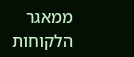ממאגר הלקוחות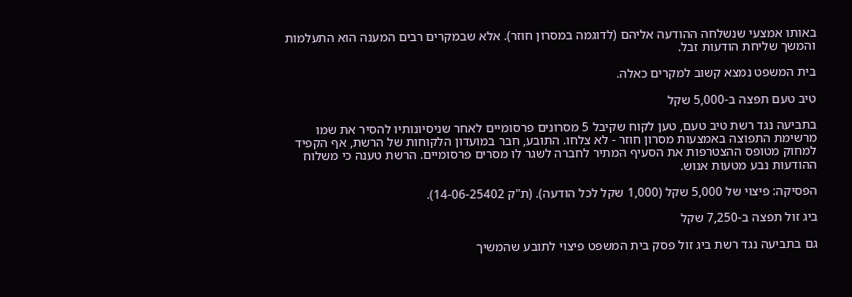באותו אמצעי שנשלחה ההודעה אליהם (לדוגמה במסרון חוזר). אלא שבמקרים רבים המענה הוא התעלמות והמשך שליחת הודעות זבל.

בית המשפט נמצא קשוב למקרים כאלה.

טיב טעם תפצה ב-5,000 שקל

בתביעה נגד רשת טיב טעם, טען לקוח שקיבל 5 מסרונים פרסומיים לאחר שניסיונותיו להסיר את שמו מרשימת התפוצה באמצעות מסרון חוזר - לא צלחו. התובע, חבר במועדון הלקוחות של הרשת, אף הקפיד למחוק מטופס ההצטרפות את הסעיף המתיר לחברה לשגר לו מסרים פרסומיים. הרשת טענה כי משלוח ההודעות נבע מטעות אנוש.

הפסיקה: פיצוי של 5,000 שקל (1,000 שקל לכל הודעה). (ת"ק 14-06-25402).

ביג זול תפצה ב-7,250 שקל

גם בתביעה נגד רשת ביג זול פסק בית המשפט פיצוי לתובע שהמשיך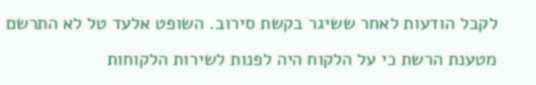לקבל הודעות לאחר ששיגר בקשת סירוב. השופט אלעד טל לא התרשם מטענת הרשת כי על הלקוח היה לפנות לשירות הלקוחות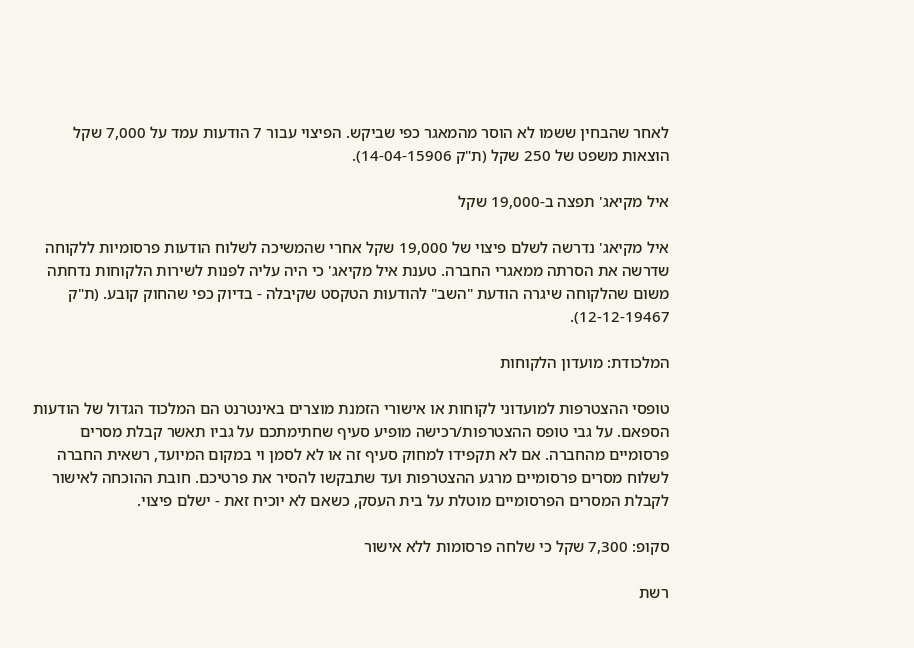לאחר שהבחין ששמו לא הוסר מהמאגר כפי שביקש. הפיצוי עבור 7 הודעות עמד על 7,000 שקל הוצאות משפט של 250 שקל (ת"ק 14-04-15906).

איל מקיאג' תפצה ב-19,000 שקל

איל מקיאג' נדרשה לשלם פיצוי של 19,000 שקל אחרי שהמשיכה לשלוח הודעות פרסומיות ללקוחה שדרשה את הסרתה ממאגרי החברה. טענת איל מקיאג' כי היה עליה לפנות לשירות הלקוחות נדחתה משום שהלקוחה שיגרה הודעת "השב" להודעות הטקסט שקיבלה - בדיוק כפי שהחוק קובע. (ת"ק 12-12-19467).

המלכודת: מועדון הלקוחות

טופסי ההצטרפות למועדוני לקוחות או אישורי הזמנת מוצרים באינטרנט הם המלכוד הגדול של הודעות הספאם. על גבי טופס ההצטרפות/רכישה מופיע סעיף שחתימתכם על גביו תאשר קבלת מסרים פרסומיים מהחברה. אם לא תקפידו למחוק סעיף זה או לא לסמן וי במקום המיועד, רשאית החברה לשלוח מסרים פרסומיים מרגע ההצטרפות ועד שתבקשו להסיר את פרטיכם. חובת ההוכחה לאישור לקבלת המסרים הפרסומיים מוטלת על בית העסק, כשאם לא יוכיח זאת - ישלם פיצוי.

סקופ: 7,300 שקל כי שלחה פרסומות ללא אישור

רשת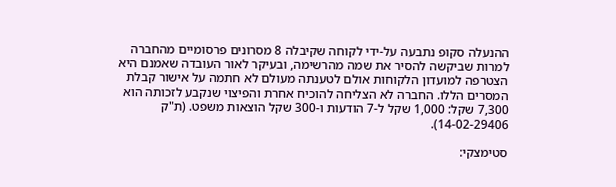ההנעלה סקופ נתבעה על-ידי לקוחה שקיבלה 8 מסרונים פרסומיים מהחברה למרות שביקשה להסיר את שמה מהרשימה, ובעיקר לאור העובדה שאמנם היא הצטרפה למועדון הלקוחות אולם לטענתה מעולם לא חתמה על אישור קבלת המסרים הללו. החברה לא הצליחה להוכיח אחרת והפיצוי שנקבע לזכותה הוא 7,300 שקל: 1,000 שקל ל-7 הודעות ו-300 שקל הוצאות משפט. (ת"ק 14-02-29406).

סטימצקי: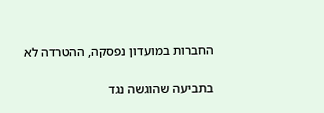החברות במועדון נפסקה, ההטרדה לא

בתביעה שהוגשה נגד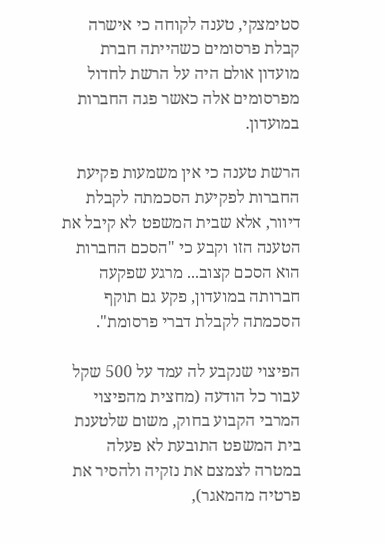סטימצקי, טענה לקוחה כי אישרה קבלת פרסומים כשהייתה חברת מועדון אולם היה על הרשת לחדול מפרסומים אלה כאשר פגה החברות במועדון.

הרשת טענה כי אין משמעות פקיעת החברות לפקיעת הסכמתה לקבלת דיוור, אלא שבית המשפט לא קיבל את הטענה הזו וקבע כי "הסכם החברות הוא הסכם קצוב... מרגע שפקעה חברותה במועדון, פקע גם תוקף הסכמתה לקבלת דברי פרסומת".

הפיצוי שנקבע לה עמד על 500 שקל עבור כל הודעה (מחצית מהפיצוי המרבי הקבוע בחוק, משום שלטענת בית המשפט התובעת לא פעלה במטרה לצמצם את נזקיה ולהסיר את פרטיה מהמאגר),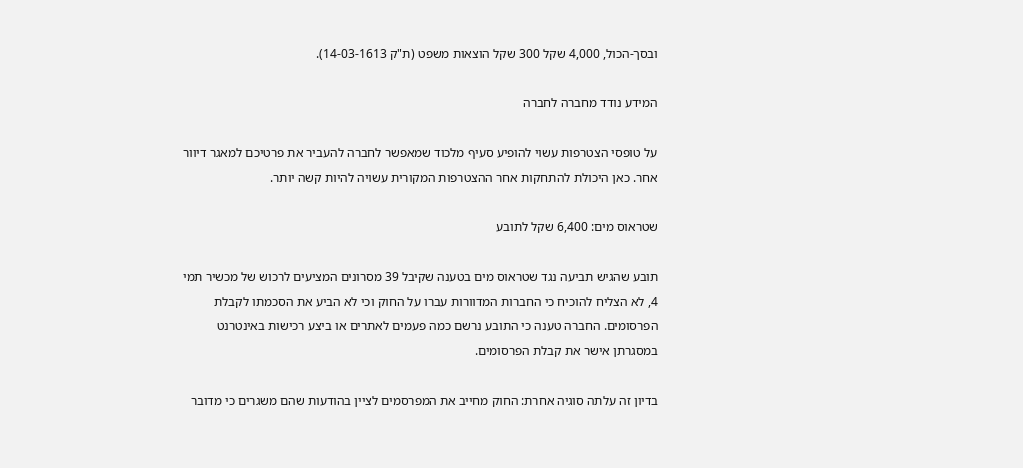ובסך-הכול, 4,000 שקל 300 שקל הוצאות משפט (ת"ק 14-03-1613).

המידע נודד מחברה לחברה

על טופסי הצטרפות עשוי להופיע סעיף מלכוד שמאפשר לחברה להעביר את פרטיכם למאגר דיוור אחר. כאן היכולת להתחקות אחר ההצטרפות המקורית עשויה להיות קשה יותר.

שטראוס מים: 6,400 שקל לתובע

תובע שהגיש תביעה נגד שטראוס מים בטענה שקיבל 39 מסרונים המציעים לרכוש של מכשיר תמי 4, לא הצליח להוכיח כי החברות המדוורות עברו על החוק וכי לא הביע את הסכמתו לקבלת הפרסומים. החברה טענה כי התובע נרשם כמה פעמים לאתרים או ביצע רכישות באינטרנט במסגרתן אישר את קבלת הפרסומים.

בדיון זה עלתה סוגיה אחרת: החוק מחייב את המפרסמים לציין בהודעות שהם משגרים כי מדובר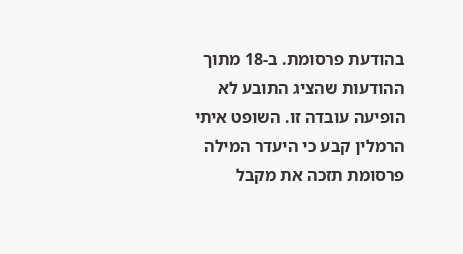בהודעת פרסומת. ב-18 מתוך ההודעות שהציג התובע לא הופיעה עובדה זו. השופט איתי הרמלין קבע כי היעדר המילה פרסומת תזכה את מקבל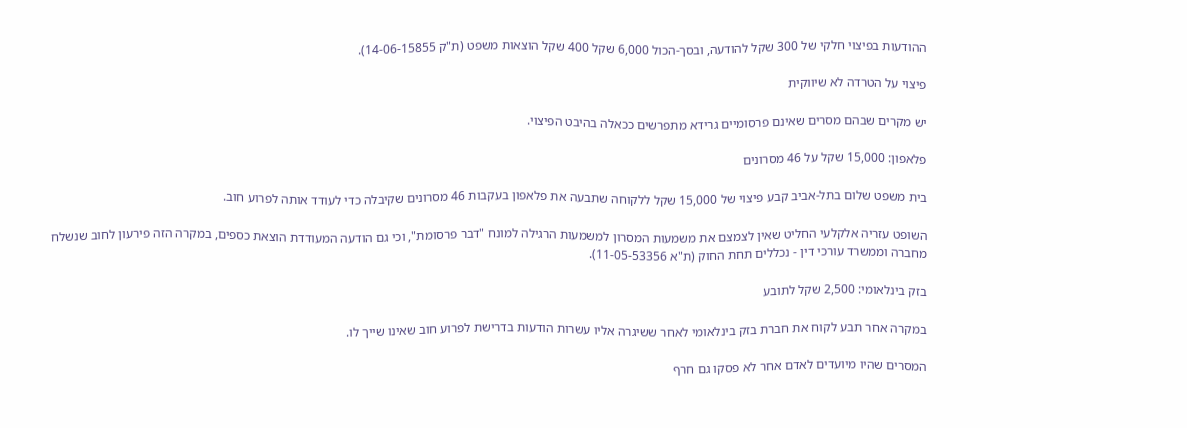ההודעות בפיצוי חלקי של 300 שקל להודעה, ובסך-הכול 6,000 שקל 400 שקל הוצאות משפט (ת"ק 14-06-15855).

פיצוי על הטרדה לא שיווקית

יש מקרים שבהם מסרים שאינם פרסומיים גרידא מתפרשים ככאלה בהיבט הפיצוי.

פלאפון: 15,000 שקל על 46 מסרונים

בית משפט שלום בתל-אביב קבע פיצוי של 15,000 שקל ללקוחה שתבעה את פלאפון בעקבות 46 מסרונים שקיבלה כדי לעודד אותה לפרוע חוב.

השופט עזריה אלקלעי החליט שאין לצמצם את משמעות המסרון למשמעות הרגילה למונח "דבר פרסומת", וכי גם הודעה המעודדת הוצאת כספים, במקרה הזה פירעון לחוב שנשלח מחברה וממשרד עורכי דין - נכללים תחת החוק (ת"א 11-05-53356).

בזק בינלאומי: 2,500 שקל לתובע

במקרה אחר תבע לקוח את חברת בזק בינלאומי לאחר ששיגרה אליו עשרות הודעות בדרישת לפרוע חוב שאינו שייך לו.

המסרים שהיו מיועדים לאדם אחר לא פסקו גם חרף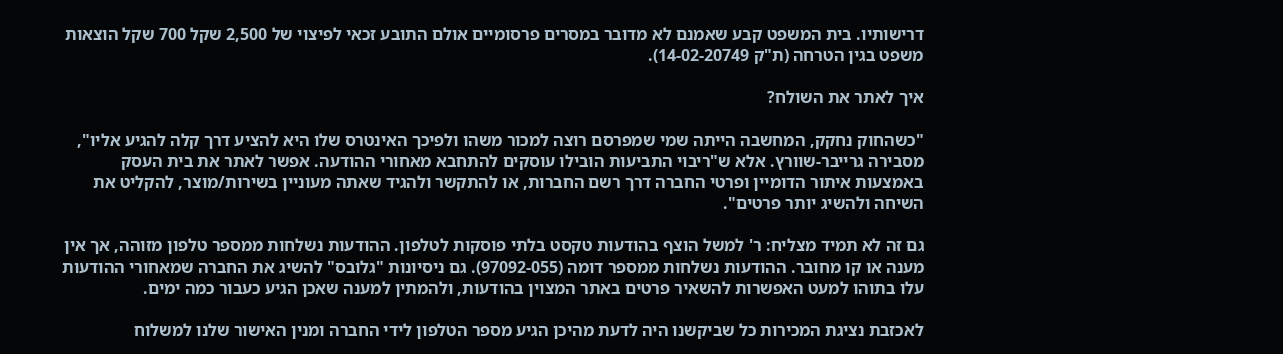דרישותיו. בית המשפט קבע שאמנם לא מדובר במסרים פרסומיים אולם התובע זכאי לפיצוי של 2,500 שקל 700 שקל הוצאות משפט בגין הטרחה (ת"ק 14-02-20749).

איך לאתר את השולח?

"כשהחוק נחקק, המחשבה הייתה שמי שמפרסם רוצה למכור משהו ולפיכך האינטרס שלו היא להציע דרך קלה להגיע אליו", מסבירה גרייבר-שוורץ. אלא ש"ריבוי התביעות הובילו עוסקים להתחבא מאחורי ההודעה. אפשר לאתר את בית העסק באמצעות איתור הדומיין ופרטי החברה דרך רשם החברות, או להתקשר ולהגיד שאתה מעוניין בשירות/מוצר, להקליט את השיחה ולהשיג יותר פרטים".

גם זה לא תמיד מצליח: ר' למשל הוצף בהודעות טקסט בלתי פוסקות לטלפון. ההודעות נשלחות ממספר טלפון מזוהה, אך אין מענה או קו מחובר. ההודעות נשלחות ממספר דומה (97092-055). גם ניסיונות "גלובס" להשיג את החברה שמאחורי ההודעות עלו בתוהו למעט האפשרות להשאיר פרטים באתר המצוין בהודעות, ולהמתין למענה שאכן הגיע כעבור כמה ימים.

לאכזבת נציגת המכירות כל שביקשנו היה לדעת מהיכן הגיע מספר הטלפון לידי החברה ומנין האישור שלנו למשלוח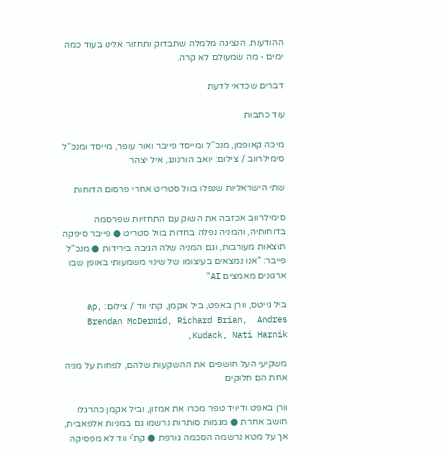ההודעות. הנציגה מלמלה שתבדוק ותחזור אלינו בעוד כמה ימים - מה שמעולם לא קרה.

דברים שכדאי לדעת

עוד כתבות

מיכה קאופמן, מנכ''ל ומייסד פייבר ואור עופר, מייסד ומנכ''ל סימילרווב / צילום: יואב הורנונג, איל יצהר

שתי הישראליות שנפלו בוול סטריט אחרי פרסום הדוחות

סימילרווב אכזבה את השוק עם התחזיות שפרסמה בדוחותיה, והמניה נפלה בחדות בוול סטריט ● פייבר סיפקה תוצאות מעורבות, וגם המניה שלה הגיבה בירידות ● מנכ"ל פייבר: "אנו נמצאים בעיצומו של שינוי משמעותי באופן שבו ארגונים מאמצים AI"

ביל גייטס, וורן באפט, ביל אקמן, קתי ווד / צילום: ap, Brendan McDermid, Richard Brian,  Andres Kudack, Nati Harnik,

משקיעי העל חושפים את ההשקעות שלהם, לפחות על מניה אחת הם חלוקים

וורן באפט ודיויד טפר מכרו את אמזון, וביל אקמן כהרגלו חושב אחרת ● מגמות סותרות נרשמו גם במניות אלפאבית, אך על מטא נרשמה הסכמה גורפת ● קת'י ווד לא מפסיקה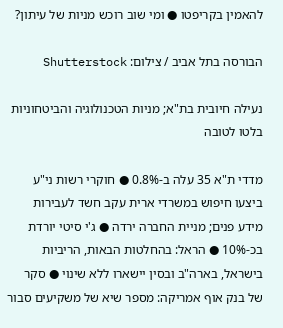להאמין בקריפטו ● ומי שוב רוכש מניות של עיתון?

הבורסה בתל אביב / צילום: Shutterstock

נעילה חיובית בת"א; מניות הטכנולוגיה והביטחוניות בלטו לטובה

מדדי ת"א 35 עלה ב-0.8% ● חוקרי רשות ני"ע ביצעו חיפוש במשרדי ארית עקב חשד לעבירות מידע פנים; מניית החברה ירדה ● ג'י סיטי יורדת בכ-10% ● הראל: בהחלטות הבאות, הריביות בישראל, בארה"ב ובסין יישארו ללא שינוי ● סקר של בנק אוף אמריקה: מספר שיא של משקיעים סבור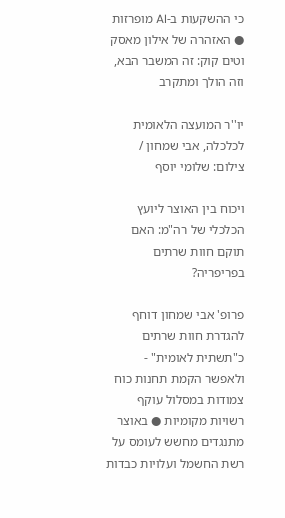כי ההשקעות ב-AI מופרזות ● האזהרה של אילון מאסק וטים קוק: זה המשבר הבא, וזה הולך ומתקרב

יו''ר המועצה הלאומית לכלכלה, אבי שמחון / צילום: שלומי יוסף

ויכוח בין האוצר ליועץ הכלכלי של רה"מ: האם תוקם חוות שרתים בפריפריה?

פרופ' אבי שמחון דוחף להגדרת חוות שרתים כ"תשתית לאומית" - ולאפשר הקמת תחנות כוח צמודות במסלול עוקף רשויות מקומיות ● באוצר מתנגדים מחשש לעומס על רשת החשמל ועלויות כבדות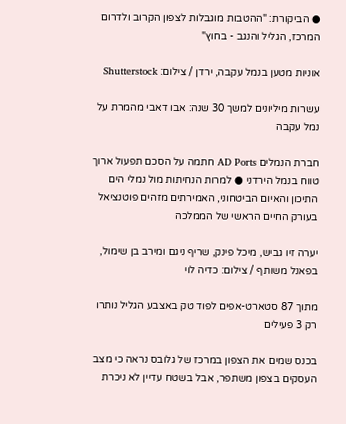● הביקורת: "ההטבות מוגבלות לצפון הקרוב ולדרום המרכז, הגליל והנגב - בחוץ"

אוניות מטען בנמל עקבה, ירדן / צילום: Shutterstock

עשרות מיליונים למשך 30 שנה: אבו דאבי מהמרת על נמל עקבה

חברת הנמלים AD Ports חתמה על הסכם תפעול ארוך טווח בנמל הירדני ● למרות הנחיתות מול נמלי הים התיכון והאיום הביטחוני, האמירתים מזהים פוטנציאל בעורק החיים הראשי של הממלכה

יערה זיו גביש, מיכל פינק, שריף ניגם ומירב בן שימול, בפאנל משותף / צילום: כדיה לוי

מתוך 87 סטארט-אפים לפוד טק באצבע הגליל נותרו רק 3 פעילים

בכנס שמים את הצפון במרכז של גלובס נראה כי מצב העסקים בצפון משתפר, אבל בשטח עדיין לא ניכרת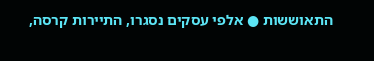התאוששות ● אלפי עסקים נסגרו, התיירות קרסה,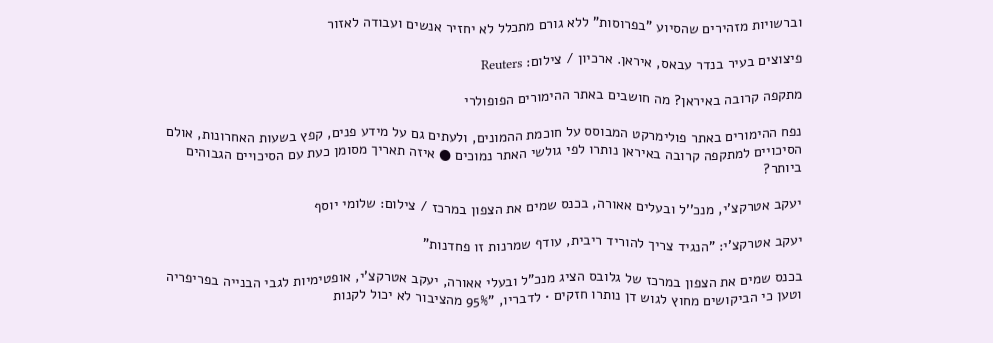וברשויות מזהירים שהסיוע "בפרוסות" ללא גורם מתכלל לא יחזיר אנשים ועבודה לאזור

פיצוצים בעיר בנדר עבאס, איראן. ארכיון / צילום: Reuters

מתקפה קרובה באיראן? מה חושבים באתר ההימורים הפופולרי

נפח ההימורים באתר פולימרקט המבוסס על חוכמת ההמונים, ולעתים גם על מידע פנים, קפץ בשעות האחרונות, אולם הסיכויים למתקפה קרובה באיראן נותרו לפי גולשי האתר נמוכים ● איזה תאריך מסומן כעת עם הסיכויים הגבוהים ביותר?

יעקב אטרקצ'י, מנכ''ל ובעלים אאורה, בכנס שמים את הצפון במרכז / צילום: שלומי יוסף

יעקב אטרקצ'י: "הנגיד צריך להוריד ריבית, עודף שמרנות זו פחדנות"

בכנס שמים את הצפון במרכז של גלובס הציג מנכ"ל ובעלי אאורה, יעקב אטרקצ'י, אופטימיות לגבי הבנייה בפריפריה וטען כי הביקושים מחוץ לגוש דן נותרו חזקים • לדבריו, "95% מהציבור לא יכול לקנות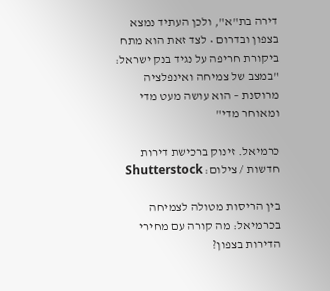דירה בת"א", ולכן העתיד נמצא בצפון ובדרום • לצד זאת הוא מתח ביקורת חריפה על נגיד בנק ישראל: "במצב של צמיחה ואינפלציה מרוסנת – הוא עושה מעט מדי ומאוחר מדי"

כרמיאל. זינוק ברכישת דירות חדשות / צילום: Shutterstock

בין הריסות מטולה לצמיחה בכרמיאל: מה קורה עם מחירי הדירות בצפון?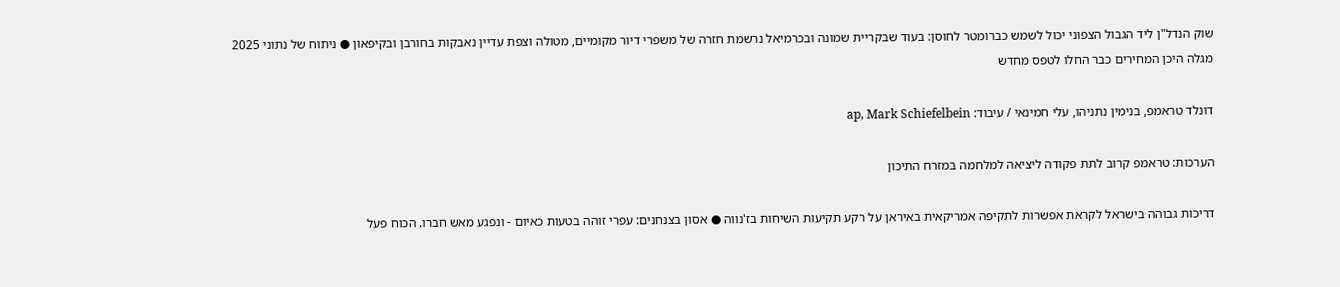שוק הנדל"ן ליד הגבול הצפוני יכול לשמש כברומטר לחוסן: בעוד שבקריית שמונה ובכרמיאל נרשמת חזרה של משפרי דיור מקומיים, מטולה וצפת עדיין נאבקות בחורבן ובקיפאון ● ניתוח של נתוני 2025 מגלה היכן המחירים כבר החלו לטפס מחדש

דונלד טראמפ, בנימין נתניהו, עלי חמינאי / עיבוד: ap, Mark Schiefelbein

הערכות: טראמפ קרוב לתת פקודה ליציאה למלחמה במזרח התיכון

דריכות גבוהה בישראל לקראת אפשרות לתקיפה אמריקאית באיראן על רקע תקיעות השיחות בז'נווה ● אסון בצנחנים: עפרי זוהה בטעות כאיום - ונפגע מאש חברו. הכוח פעל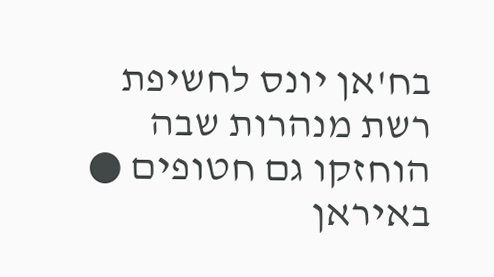בח'אן יונס לחשיפת רשת מנהרות שבה הוחזקו גם חטופים ● באיראן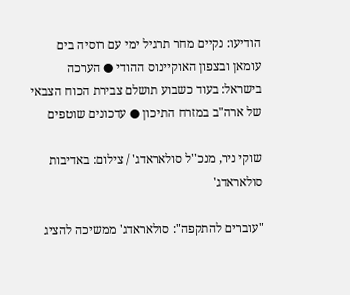הודיעו: נקיים מחר תרגיל ימי עם רוסיה בים עומאן ובצפון האוקיינוס ההודי ● הערכה בישראל: בעוד כשבוע תושלם צבירת הכוח הצבאי של ארה"ב במזרח התיכון ● עדכונים שוטפים

שוקי ניר, מנכ''ל סולאראדג' / צילום: באדיבות סולאראדג'

"עוברים להתקפה": סולאראדג' ממשיכה להציג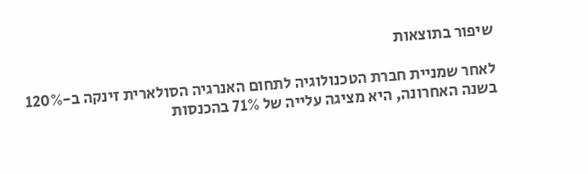שיפור בתוצאות

לאחר שמניית חברת הטכנולוגיה לתחום האנרגיה הסולארית זינקה ב-120% בשנה האחרונה, היא מציגה עלייה של 71% בהכנסות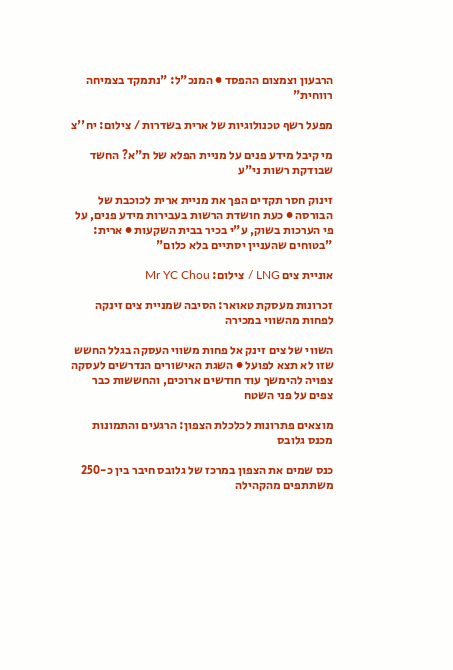הרבעון וצמצום ההפסד ● המנכ"ל: "נתמקד בצמיחה רווחית"

מפעל רשף טכנולוגיות של ארית בשדרות / צילום: יח''צ

מי קיבל מידע פנים על מניית הפלא של ת"א? החשד שבודקת רשות ני"ע

זינוק חסר תקדים הפך את מניית ארית לכוכבת של הבורסה ● כעת חושדת הרשות בעבירות מידע פנים, על פי הערכות בשוק, ע"י בכיר בבית השקעות ● ארית: "בטוחים שהעניין יסתיים בלא כלום"

אוניית צים LNG / צילום: Mr YC Chou

זכרונות מעסקת טאואר: הסיבה שמניית צים זינקה לפחות מהשווי במכירה

השווי של צים זינק אל פחות משווי העסקה בגלל החשש שזו לא תצא לפועל ● השגת האישורים הנדרשים לעסקה צפויה להימשך עוד חודשים ארוכים, והחששות כבר צפים על פני השטח

מוצאים פתרונות לכלכלת הצפון: הרגעים והתמונות מכנס גלובס

כנס שמים את הצפון במרכז של גלובס חיבר בין כ-250 משתתפים מהקהילה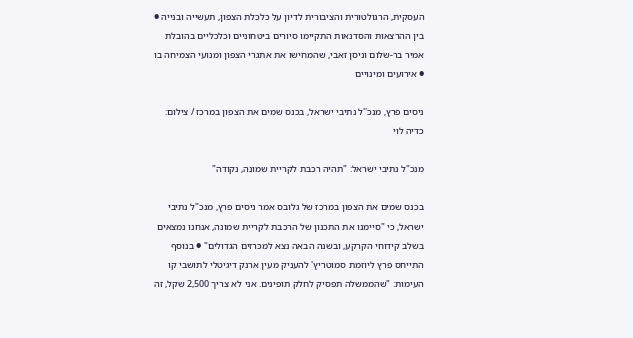העסקית, הרגולטורית והציבורית לדיון על כלכלת הצפון, תעשייה ובנייה ● בין ההרצאות והסדנאות התקיימו סיורים ביטחוניים וכלכליים בהובלת אמיר בר-שלום וניסן זאבי, שהמחישו את אתגרי הצפון ומנועי הצמיחה בו ● אירועים ומינויים

ניסים פרץ, מנכ''ל נתיבי ישראל, בכנס שמים את הצפון במרכז / צילום: כדיה לוי

מנכ"ל נתיבי ישראל: "תהיה רכבת לקריית שמונה, נקודה"

בכנס שמים את הצפון במרכז של גלובס אמר ניסים פרץ, מנכ"ל נתיבי ישראל, כי "סיימנו את התכנון של הרכבת לקריית שמונה, אנחנו נמצאים בשלב קידוחי הקרקע, ובשנה הבאה נצא למכרזים הגדולים" ● בנוסף התייחס פרץ ליוזמת סמוטריץ' להעניק מעין ארנק דיגיטלי לתושבי קו העימות: "שהממשלה תפסיק לחלק תופינים. אני לא צריך 2,500 שקל, זה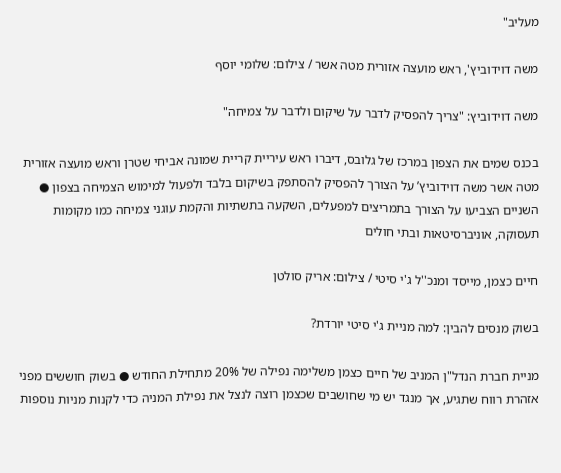מעליב"

משה דוידוביץ', ראש מועצה אזורית מטה אשר / צילום: שלומי יוסף

משה דוידוביץ: "צריך להפסיק לדבר על שיקום ולדבר על צמיחה"

בכנס שמים את הצפון במרכז של גלובס, דיברו ראש עיריית קריית שמונה אביחי שטרן וראש מועצה אזורית מטה אשר משה דוידוביץ’ על הצורך להפסיק להסתפק בשיקום בלבד ולפעול למימוש הצמיחה בצפון ● השניים הצביעו על הצורך בתמריצים למפעלים, השקעה בתשתיות והקמת עוגני צמיחה כמו מקומות תעסוקה, אוניברסיטאות ובתי חולים

חיים כצמן, מייסד ומנכ''ל ג'י סיטי / צילום: אריק סולטן

בשוק מנסים להבין: למה מניית ג'י סיטי יורדת?

מניית חברת הנדל"ן המניב של חיים כצמן משלימה נפילה של 20% מתחילת החודש ● בשוק חוששים מפני אזהרת רווח שתגיע, אך מנגד יש מי שחושבים שכצמן רוצה לנצל את נפילת המניה כדי לקנות מניות נוספות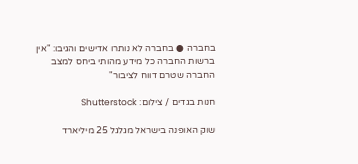בחברה ● בחברה לא נותרו אדישים והגיבו: "אין ברשות החברה כל מידע מהותי ביחס למצב החברה שטרם דווח לציבור"

חנות בגדים / צילום: Shutterstock

שוק האופנה בישראל מגלגל 25 מיליארד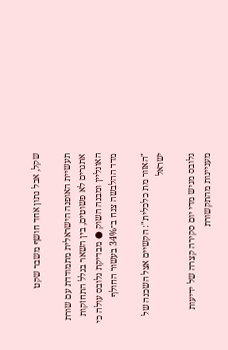שקל, אבל נתון אחד חושף משבר שקט

תעשיית האופנה הישראלית מתמודדת עם שורת אתגרים לא פשוטים, בין השאר בגלל התחזקות האונליין ומבנה השוק ● מבדיקת גלובס עולה כי מדד ההלבשה צנח ב־34% בעשור החולף

"האזור מת כלכלית": הקשיים אצל השכנה של ישראל

גלובס מגיש מדי יום סקירה קצרה של ידיעות מעניינות מהתקשורת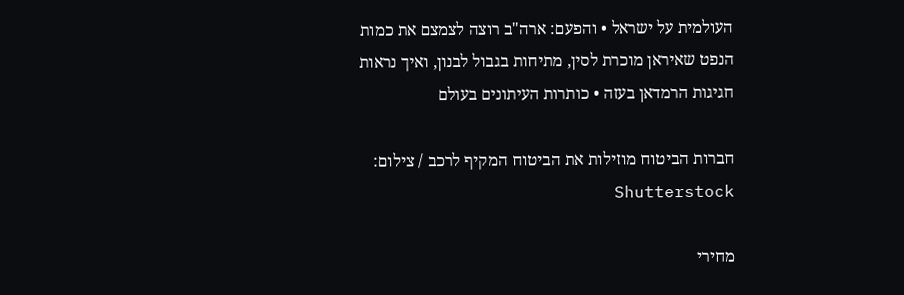העולמית על ישראל • והפעם: ארה"ב רוצה לצמצם את כמות הנפט שאיראן מוכרת לסין, מתיחות בגבול לבנון, ואיך נראות חגיגות הרמדאן בעזה • כותרות העיתונים בעולם

חברות הביטוח מוזילות את הביטוח המקיף לרכב / צילום: Shutterstock

מחירי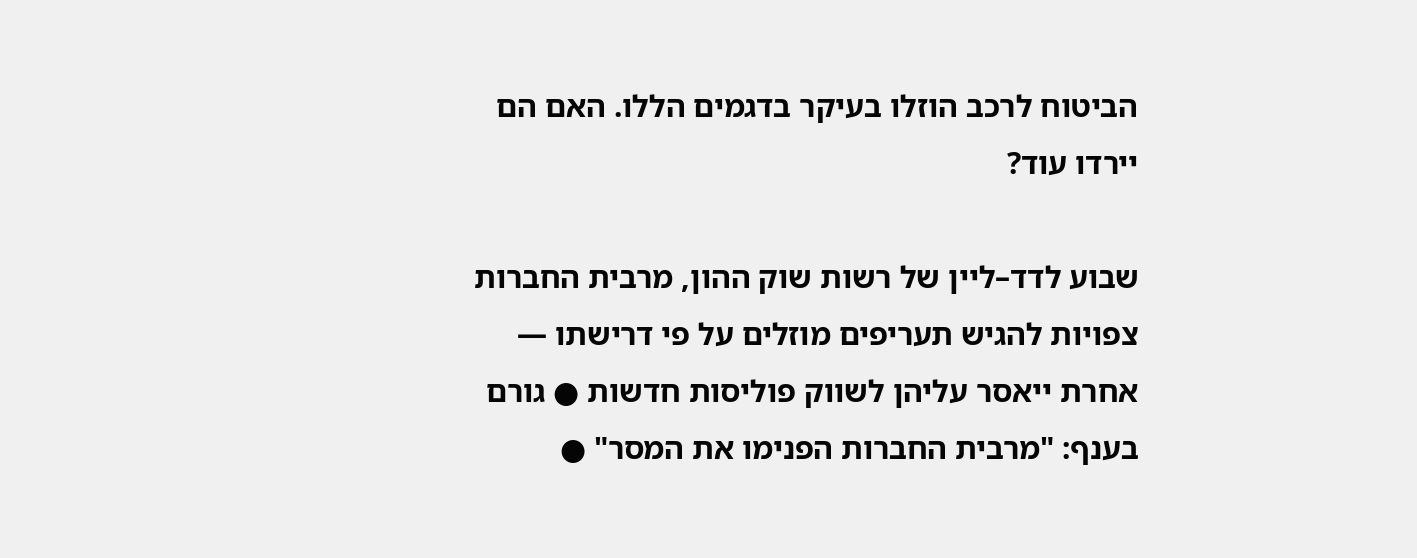הביטוח לרכב הוזלו בעיקר בדגמים הללו. האם הם יירדו עוד?

שבוע לדד–ליין של רשות שוק ההון, מרבית החברות צפויות להגיש תעריפים מוזלים על פי דרישתו — אחרת ייאסר עליהן לשווק פוליסות חדשות ● גורם בענף: "מרבית החברות הפנימו את המסר" ●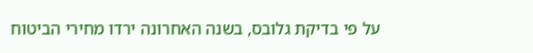על פי בדיקת גלובס, בשנה האחרונה ירדו מחירי הביטוח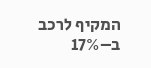המקיף לרכב ב–17%